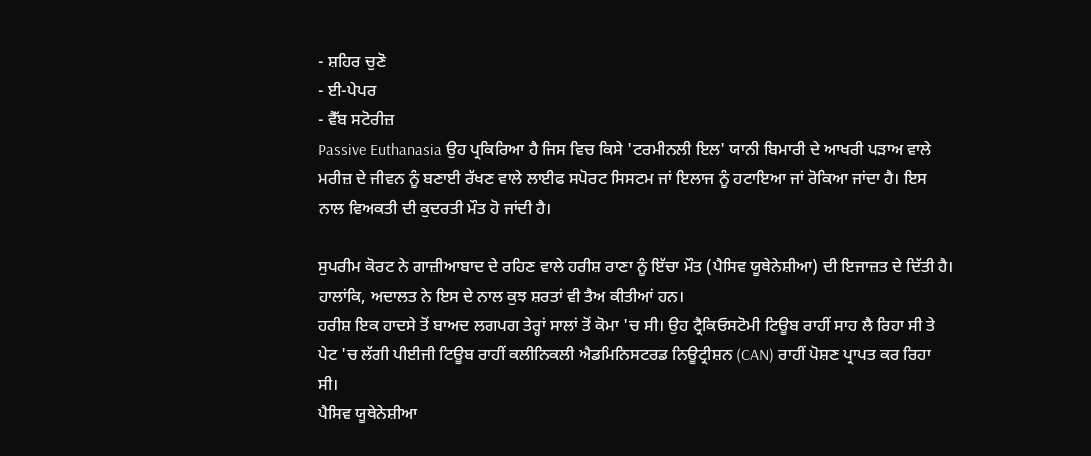- ਸ਼ਹਿਰ ਚੁਣੋ
- ਈ-ਪੇਪਰ
- ਵੈੱਬ ਸਟੋਰੀਜ਼
Passive Euthanasia ਉਹ ਪ੍ਰਕਿਰਿਆ ਹੈ ਜਿਸ ਵਿਚ ਕਿਸੇ 'ਟਰਮੀਨਲੀ ਇਲ' ਯਾਨੀ ਬਿਮਾਰੀ ਦੇ ਆਖਰੀ ਪੜਾਅ ਵਾਲੇ ਮਰੀਜ਼ ਦੇ ਜੀਵਨ ਨੂੰ ਬਣਾਈ ਰੱਖਣ ਵਾਲੇ ਲਾਈਫ ਸਪੋਰਟ ਸਿਸਟਮ ਜਾਂ ਇਲਾਜ ਨੂੰ ਹਟਾਇਆ ਜਾਂ ਰੋਕਿਆ ਜਾਂਦਾ ਹੈ। ਇਸ ਨਾਲ ਵਿਅਕਤੀ ਦੀ ਕੁਦਰਤੀ ਮੌਤ ਹੋ ਜਾਂਦੀ ਹੈ।

ਸੁਪਰੀਮ ਕੋਰਟ ਨੇ ਗਾਜ਼ੀਆਬਾਦ ਦੇ ਰਹਿਣ ਵਾਲੇ ਹਰੀਸ਼ ਰਾਣਾ ਨੂੰ ਇੱਚਾ ਮੌਤ (ਪੈਸਿਵ ਯੂਥੇਨੇਸ਼ੀਆ) ਦੀ ਇਜਾਜ਼ਤ ਦੇ ਦਿੱਤੀ ਹੈ। ਹਾਲਾਂਕਿ, ਅਦਾਲਤ ਨੇ ਇਸ ਦੇ ਨਾਲ ਕੁਝ ਸ਼ਰਤਾਂ ਵੀ ਤੈਅ ਕੀਤੀਆਂ ਹਨ।
ਹਰੀਸ਼ ਇਕ ਹਾਦਸੇ ਤੋਂ ਬਾਅਦ ਲਗਪਗ ਤੇਰ੍ਹਾਂ ਸਾਲਾਂ ਤੋਂ ਕੋਮਾ 'ਚ ਸੀ। ਉਹ ਟ੍ਰੈਕਿਓਸਟੋਮੀ ਟਿਊਬ ਰਾਹੀਂ ਸਾਹ ਲੈ ਰਿਹਾ ਸੀ ਤੇ ਪੇਟ 'ਚ ਲੱਗੀ ਪੀਈਜੀ ਟਿਊਬ ਰਾਹੀਂ ਕਲੀਨਿਕਲੀ ਐਡਮਿਨਿਸਟਰਡ ਨਿਊਟ੍ਰੀਸ਼ਨ (CAN) ਰਾਹੀਂ ਪੋਸ਼ਣ ਪ੍ਰਾਪਤ ਕਰ ਰਿਹਾ ਸੀ।
ਪੈਸਿਵ ਯੂਥੇਨੇਸ਼ੀਆ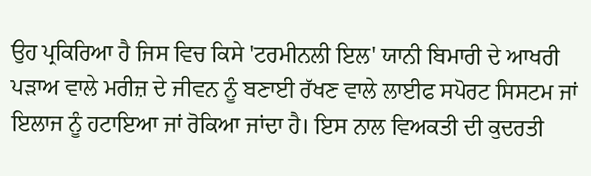ਉਹ ਪ੍ਰਕਿਰਿਆ ਹੈ ਜਿਸ ਵਿਚ ਕਿਸੇ 'ਟਰਮੀਨਲੀ ਇਲ' ਯਾਨੀ ਬਿਮਾਰੀ ਦੇ ਆਖਰੀ ਪੜਾਅ ਵਾਲੇ ਮਰੀਜ਼ ਦੇ ਜੀਵਨ ਨੂੰ ਬਣਾਈ ਰੱਖਣ ਵਾਲੇ ਲਾਈਫ ਸਪੋਰਟ ਸਿਸਟਮ ਜਾਂ ਇਲਾਜ ਨੂੰ ਹਟਾਇਆ ਜਾਂ ਰੋਕਿਆ ਜਾਂਦਾ ਹੈ। ਇਸ ਨਾਲ ਵਿਅਕਤੀ ਦੀ ਕੁਦਰਤੀ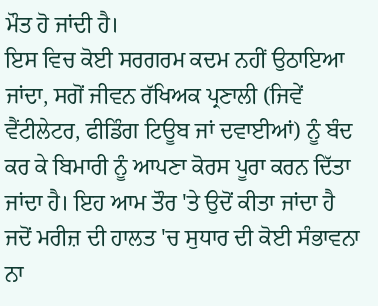ਮੌਤ ਹੋ ਜਾਂਦੀ ਹੈ।
ਇਸ ਵਿਚ ਕੋਈ ਸਰਗਰਮ ਕਦਮ ਨਹੀਂ ਉਠਾਇਆ ਜਾਂਦਾ, ਸਗੋਂ ਜੀਵਨ ਰੱਖਿਅਕ ਪ੍ਰਣਾਲੀ (ਜਿਵੇਂ ਵੈਂਟੀਲੇਟਰ, ਫੀਡਿੰਗ ਟਿਊਬ ਜਾਂ ਦਵਾਈਆਂ) ਨੂੰ ਬੰਦ ਕਰ ਕੇ ਬਿਮਾਰੀ ਨੂੰ ਆਪਣਾ ਕੋਰਸ ਪੂਰਾ ਕਰਨ ਦਿੱਤਾ ਜਾਂਦਾ ਹੈ। ਇਹ ਆਮ ਤੌਰ 'ਤੇ ਉਦੋਂ ਕੀਤਾ ਜਾਂਦਾ ਹੈ ਜਦੋਂ ਮਰੀਜ਼ ਦੀ ਹਾਲਤ 'ਚ ਸੁਧਾਰ ਦੀ ਕੋਈ ਸੰਭਾਵਨਾ ਨਾ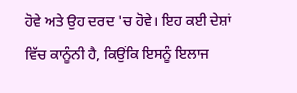ਹੋਵੇ ਅਤੇ ਉਹ ਦਰਦ 'ਚ ਹੋਵੇ। ਇਹ ਕਈ ਦੇਸ਼ਾਂ ਵਿੱਚ ਕਾਨੂੰਨੀ ਹੈ, ਕਿਉਂਕਿ ਇਸਨੂੰ ਇਲਾਜ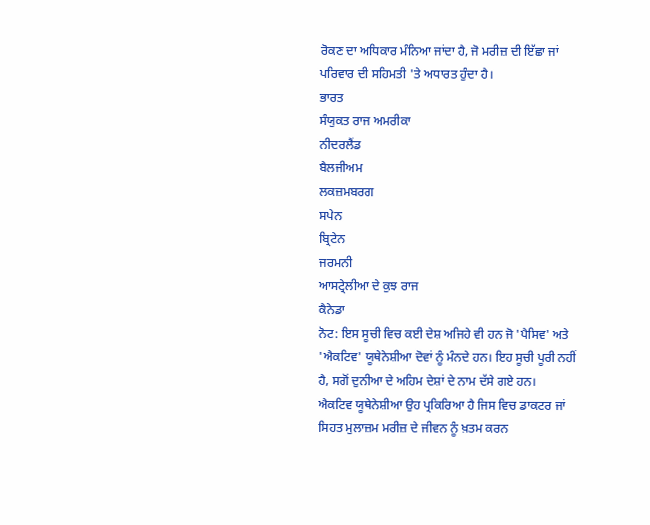ਰੋਕਣ ਦਾ ਅਧਿਕਾਰ ਮੰਨਿਆ ਜਾਂਦਾ ਹੈ, ਜੋ ਮਰੀਜ਼ ਦੀ ਇੱਛਾ ਜਾਂ ਪਰਿਵਾਰ ਦੀ ਸਹਿਮਤੀ 'ਤੇ ਅਧਾਰਤ ਹੁੰਦਾ ਹੈ।
ਭਾਰਤ
ਸੰਯੁਕਤ ਰਾਜ ਅਮਰੀਕਾ
ਨੀਦਰਲੈਂਡ
ਬੈਲਜੀਅਮ
ਲਕਜ਼ਮਬਰਗ
ਸਪੇਨ
ਬ੍ਰਿਟੇਨ
ਜਰਮਨੀ
ਆਸਟ੍ਰੇਲੀਆ ਦੇ ਕੁਝ ਰਾਜ
ਕੈਨੇਡਾ
ਨੋਟ: ਇਸ ਸੂਚੀ ਵਿਚ ਕਈ ਦੇਸ਼ ਅਜਿਹੇ ਵੀ ਹਨ ਜੋ 'ਪੈਸਿਵ' ਅਤੇ 'ਐਕਟਿਵ' ਯੂਥੇਨੇਸ਼ੀਆ ਦੋਵਾਂ ਨੂੰ ਮੰਨਦੇ ਹਨ। ਇਹ ਸੂਚੀ ਪੂਰੀ ਨਹੀਂ ਹੈ, ਸਗੋਂ ਦੁਨੀਆ ਦੇ ਅਹਿਮ ਦੇਸ਼ਾਂ ਦੇ ਨਾਮ ਦੱਸੇ ਗਏ ਹਨ।
ਐਕਟਿਵ ਯੂਥੇਨੇਸ਼ੀਆ ਉਹ ਪ੍ਰਕਿਰਿਆ ਹੈ ਜਿਸ ਵਿਚ ਡਾਕਟਰ ਜਾਂ ਸਿਹਤ ਮੁਲਾਜ਼ਮ ਮਰੀਜ਼ ਦੇ ਜੀਵਨ ਨੂੰ ਖ਼ਤਮ ਕਰਨ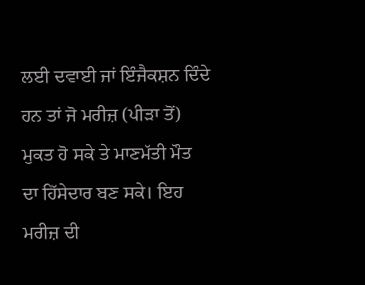ਲਈ ਦਵਾਈ ਜਾਂ ਇੰਜੈਕਸ਼ਨ ਦਿੰਦੇ ਹਨ ਤਾਂ ਜੋ ਮਰੀਜ਼ (ਪੀੜਾ ਤੋਂ) ਮੁਕਤ ਹੋ ਸਕੇ ਤੇ ਮਾਣਮੱਤੀ ਮੌਤ ਦਾ ਹਿੱਸੇਦਾਰ ਬਣ ਸਕੇ। ਇਹ ਮਰੀਜ਼ ਦੀ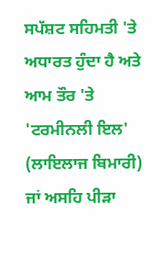ਸਪੱਸ਼ਟ ਸਹਿਮਤੀ 'ਤੇ ਅਧਾਰਤ ਹੁੰਦਾ ਹੈ ਅਤੇ ਆਮ ਤੌਰ 'ਤੇ 'ਟਰਮੀਨਲੀ ਇਲ' (ਲਾਇਲਾਜ ਬਿਮਾਰੀ) ਜਾਂ ਅਸਹਿ ਪੀੜਾ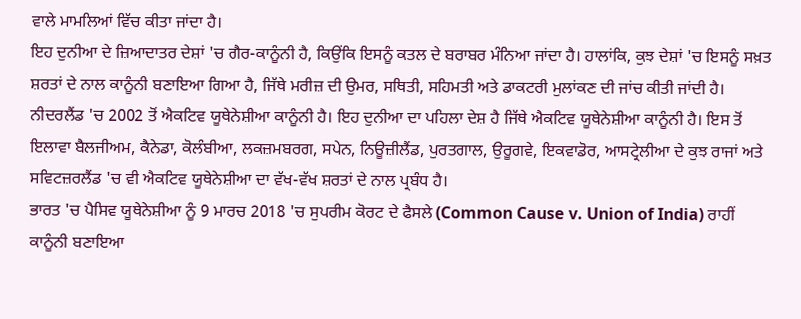ਵਾਲੇ ਮਾਮਲਿਆਂ ਵਿੱਚ ਕੀਤਾ ਜਾਂਦਾ ਹੈ।
ਇਹ ਦੁਨੀਆ ਦੇ ਜ਼ਿਆਦਾਤਰ ਦੇਸ਼ਾਂ 'ਚ ਗੈਰ-ਕਾਨੂੰਨੀ ਹੈ, ਕਿਉਂਕਿ ਇਸਨੂੰ ਕਤਲ ਦੇ ਬਰਾਬਰ ਮੰਨਿਆ ਜਾਂਦਾ ਹੈ। ਹਾਲਾਂਕਿ, ਕੁਝ ਦੇਸ਼ਾਂ 'ਚ ਇਸਨੂੰ ਸਖ਼ਤ ਸ਼ਰਤਾਂ ਦੇ ਨਾਲ ਕਾਨੂੰਨੀ ਬਣਾਇਆ ਗਿਆ ਹੈ, ਜਿੱਥੇ ਮਰੀਜ਼ ਦੀ ਉਮਰ, ਸਥਿਤੀ, ਸਹਿਮਤੀ ਅਤੇ ਡਾਕਟਰੀ ਮੁਲਾਂਕਣ ਦੀ ਜਾਂਚ ਕੀਤੀ ਜਾਂਦੀ ਹੈ।
ਨੀਦਰਲੈਂਡ 'ਚ 2002 ਤੋਂ ਐਕਟਿਵ ਯੂਥੇਨੇਸ਼ੀਆ ਕਾਨੂੰਨੀ ਹੈ। ਇਹ ਦੁਨੀਆ ਦਾ ਪਹਿਲਾ ਦੇਸ਼ ਹੈ ਜਿੱਥੇ ਐਕਟਿਵ ਯੂਥੇਨੇਸ਼ੀਆ ਕਾਨੂੰਨੀ ਹੈ। ਇਸ ਤੋਂ ਇਲਾਵਾ ਬੈਲਜੀਅਮ, ਕੈਨੇਡਾ, ਕੋਲੰਬੀਆ, ਲਕਜ਼ਮਬਰਗ, ਸਪੇਨ, ਨਿਊਜ਼ੀਲੈਂਡ, ਪੁਰਤਗਾਲ, ਉਰੂਗਵੇ, ਇਕਵਾਡੋਰ, ਆਸਟ੍ਰੇਲੀਆ ਦੇ ਕੁਝ ਰਾਜਾਂ ਅਤੇ ਸਵਿਟਜ਼ਰਲੈਂਡ 'ਚ ਵੀ ਐਕਟਿਵ ਯੂਥੇਨੇਸ਼ੀਆ ਦਾ ਵੱਖ-ਵੱਖ ਸ਼ਰਤਾਂ ਦੇ ਨਾਲ ਪ੍ਰਬੰਧ ਹੈ।
ਭਾਰਤ 'ਚ ਪੈਸਿਵ ਯੂਥੇਨੇਸ਼ੀਆ ਨੂੰ 9 ਮਾਰਚ 2018 'ਚ ਸੁਪਰੀਮ ਕੋਰਟ ਦੇ ਫੈਸਲੇ (Common Cause v. Union of India) ਰਾਹੀਂ ਕਾਨੂੰਨੀ ਬਣਾਇਆ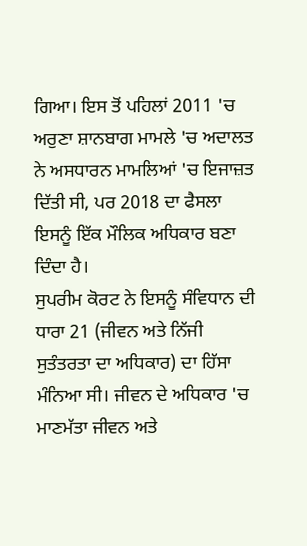ਗਿਆ। ਇਸ ਤੋਂ ਪਹਿਲਾਂ 2011 'ਚ ਅਰੁਣਾ ਸ਼ਾਨਬਾਗ ਮਾਮਲੇ 'ਚ ਅਦਾਲਤ ਨੇ ਅਸਧਾਰਨ ਮਾਮਲਿਆਂ 'ਚ ਇਜਾਜ਼ਤ ਦਿੱਤੀ ਸੀ, ਪਰ 2018 ਦਾ ਫੈਸਲਾ ਇਸਨੂੰ ਇੱਕ ਮੌਲਿਕ ਅਧਿਕਾਰ ਬਣਾ ਦਿੰਦਾ ਹੈ।
ਸੁਪਰੀਮ ਕੋਰਟ ਨੇ ਇਸਨੂੰ ਸੰਵਿਧਾਨ ਦੀ ਧਾਰਾ 21 (ਜੀਵਨ ਅਤੇ ਨਿੱਜੀ ਸੁਤੰਤਰਤਾ ਦਾ ਅਧਿਕਾਰ) ਦਾ ਹਿੱਸਾ ਮੰਨਿਆ ਸੀ। ਜੀਵਨ ਦੇ ਅਧਿਕਾਰ 'ਚ ਮਾਣਮੱਤਾ ਜੀਵਨ ਅਤੇ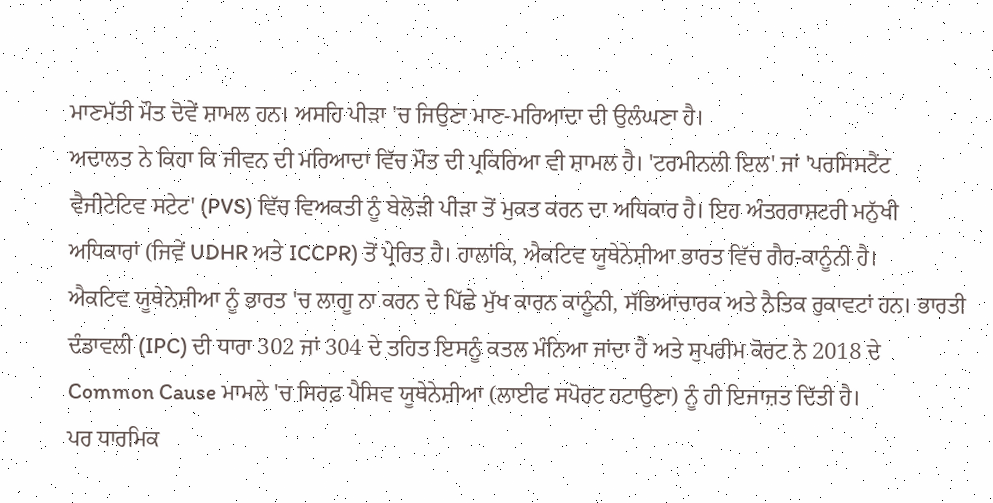ਮਾਣਮੱਤੀ ਮੌਤ ਦੋਵੇਂ ਸ਼ਾਮਲ ਹਨ। ਅਸਹਿ ਪੀੜਾ 'ਚ ਜਿਉਣਾ ਮਾਣ-ਮਰਿਆਦਾ ਦੀ ਉਲੰਘਣਾ ਹੈ।
ਅਦਾਲਤ ਨੇ ਕਿਹਾ ਕਿ ਜੀਵਨ ਦੀ ਮਰਿਆਦਾ ਵਿੱਚ ਮੌਤ ਦੀ ਪ੍ਰਕਿਰਿਆ ਵੀ ਸ਼ਾਮਲ ਹੈ। 'ਟਰਮੀਨਲੀ ਇਲ' ਜਾਂ 'ਪਰਸਿਸਟੈਂਟ ਵੈਜੀਟੇਟਿਵ ਸਟੇਟ' (PVS) ਵਿੱਚ ਵਿਅਕਤੀ ਨੂੰ ਬੇਲੋੜੀ ਪੀੜਾ ਤੋਂ ਮੁਕਤ ਕਰਨ ਦਾ ਅਧਿਕਾਰ ਹੈ। ਇਹ ਅੰਤਰਰਾਸ਼ਟਰੀ ਮਨੁੱਖੀ ਅਧਿਕਾਰਾਂ (ਜਿਵੇਂ UDHR ਅਤੇ ICCPR) ਤੋਂ ਪ੍ਰੇਰਿਤ ਹੈ। ਹਾਲਾਂਕਿ, ਐਕਟਿਵ ਯੂਥੇਨੇਸ਼ੀਆ ਭਾਰਤ ਵਿੱਚ ਗੈਰ-ਕਾਨੂੰਨੀ ਹੈ।
ਐਕਟਿਵ ਯੂਥੇਨੇਸ਼ੀਆ ਨੂੰ ਭਾਰਤ 'ਚ ਲਾਗੂ ਨਾ ਕਰਨ ਦੇ ਪਿੱਛੇ ਮੁੱਖ ਕਾਰਨ ਕਾਨੂੰਨੀ, ਸੱਭਿਆਚਾਰਕ ਅਤੇ ਨੈਤਿਕ ਰੁਕਾਵਟਾਂ ਹਨ। ਭਾਰਤੀ ਦੰਡਾਵਲੀ (IPC) ਦੀ ਧਾਰਾ 302 ਜਾਂ 304 ਦੇ ਤਹਿਤ ਇਸਨੂੰ ਕਤਲ ਮੰਨਿਆ ਜਾਂਦਾ ਹੈ ਅਤੇ ਸੁਪਰੀਮ ਕੋਰਟ ਨੇ 2018 ਦੇ Common Cause ਮਾਮਲੇ 'ਚ ਸਿਰਫ਼ ਪੈਸਿਵ ਯੂਥੇਨੇਸ਼ੀਆ (ਲਾਈਫ ਸਪੋਰਟ ਹਟਾਉਣਾ) ਨੂੰ ਹੀ ਇਜਾਜ਼ਤ ਦਿੱਤੀ ਹੈ।
ਪਰ ਧਾਰਮਿਕ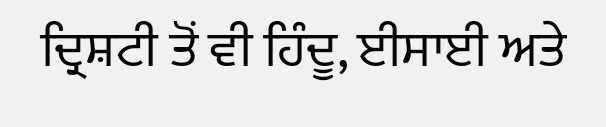ਦ੍ਰਿਸ਼ਟੀ ਤੋਂ ਵੀ ਹਿੰਦੂ, ਈਸਾਈ ਅਤੇ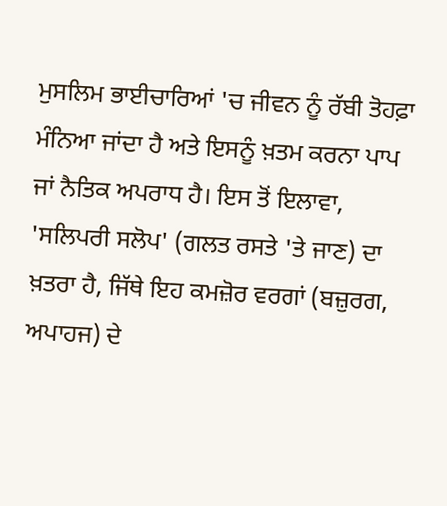ਮੁਸਲਿਮ ਭਾਈਚਾਰਿਆਂ 'ਚ ਜੀਵਨ ਨੂੰ ਰੱਬੀ ਤੋਹਫ਼ਾ ਮੰਨਿਆ ਜਾਂਦਾ ਹੈ ਅਤੇ ਇਸਨੂੰ ਖ਼ਤਮ ਕਰਨਾ ਪਾਪ ਜਾਂ ਨੈਤਿਕ ਅਪਰਾਧ ਹੈ। ਇਸ ਤੋਂ ਇਲਾਵਾ, 'ਸਲਿਪਰੀ ਸਲੋਪ' (ਗਲਤ ਰਸਤੇ 'ਤੇ ਜਾਣ) ਦਾ ਖ਼ਤਰਾ ਹੈ, ਜਿੱਥੇ ਇਹ ਕਮਜ਼ੋਰ ਵਰਗਾਂ (ਬਜ਼ੁਰਗ, ਅਪਾਹਜ) ਦੇ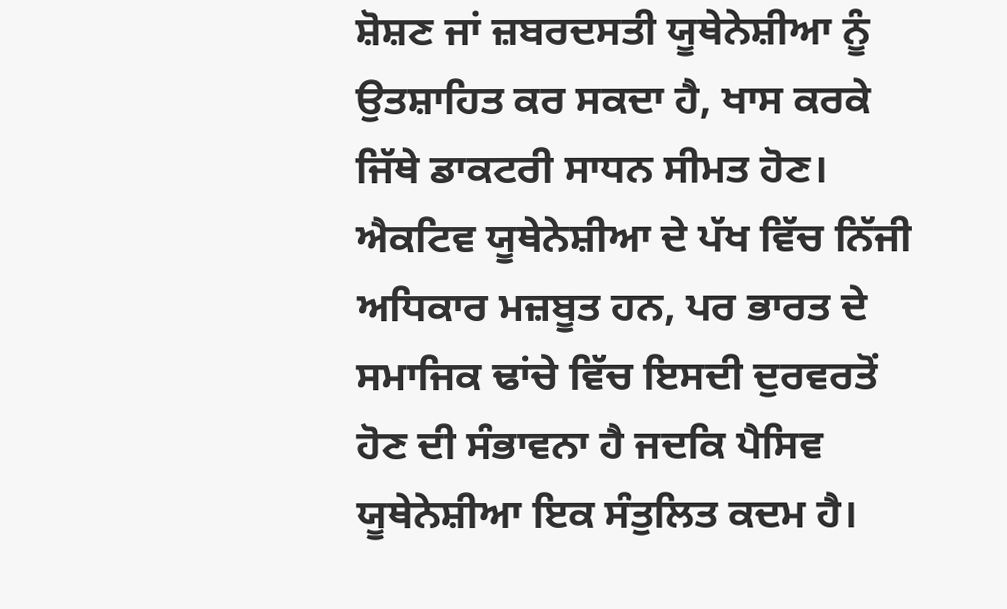ਸ਼ੋਸ਼ਣ ਜਾਂ ਜ਼ਬਰਦਸਤੀ ਯੂਥੇਨੇਸ਼ੀਆ ਨੂੰ ਉਤਸ਼ਾਹਿਤ ਕਰ ਸਕਦਾ ਹੈ, ਖਾਸ ਕਰਕੇ ਜਿੱਥੇ ਡਾਕਟਰੀ ਸਾਧਨ ਸੀਮਤ ਹੋਣ।
ਐਕਟਿਵ ਯੂਥੇਨੇਸ਼ੀਆ ਦੇ ਪੱਖ ਵਿੱਚ ਨਿੱਜੀ ਅਧਿਕਾਰ ਮਜ਼ਬੂਤ ਹਨ, ਪਰ ਭਾਰਤ ਦੇ ਸਮਾਜਿਕ ਢਾਂਚੇ ਵਿੱਚ ਇਸਦੀ ਦੁਰਵਰਤੋਂ ਹੋਣ ਦੀ ਸੰਭਾਵਨਾ ਹੈ ਜਦਕਿ ਪੈਸਿਵ ਯੂਥੇਨੇਸ਼ੀਆ ਇਕ ਸੰਤੁਲਿਤ ਕਦਮ ਹੈ।